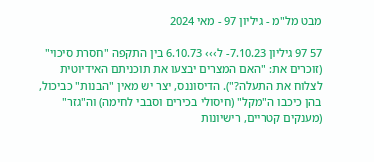מבט מל"מ - גיליון 97 - מאי 2024

57 97 גיליון 7.10.23- ל››› 6.10.73 בין התקפה "חסרת סיכוי" (זוכרים את: "האם המצרים יבצעו את תוכניתם האידיוטית לצלוח את התעלה?"). הדיסוננס, יצר יש מאין "הבנות" כביכול, בהן כיכבו ה"מקל" (חיסולי בכירים וסבבי לחימה) וה"גזר" (מענקים קטריים, רישיונות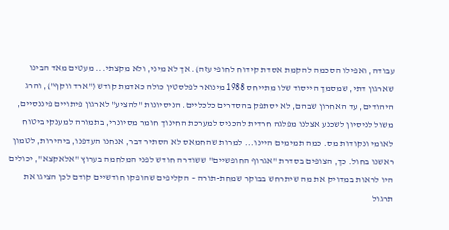עבודה, ואפילו הסכמה להקמת אסדת קידוח לחופי עזה). אך לא מיני, ולא מקצתי... מעטים מאד הבינו שארגון דתי, שמסמך הייסוד שלו מתייחס 1988 מינואר לפלסטין כולה כאדמת קודש ("ארד ווקף"), והרג היהודים, עד האחרון שבהם, לא יסתפק בהסדרים כלכליים. הניסיונות "להציע" לארגון פיתויים פיננסיים, משול לניסיון לשכנע אצלנו מפלגה חרדית להכניס למערכת החינוך חומר מסיונרי, בתמורה למענקי ביטוח לאומי ונקודות מס. כמה תמימים היינו... למרות שהחמאס לא הסתיר דבר, אנחנו העדפנו, ביהירות, לטמון ראשנו בחול. כך, הצופים בסדרת "אגרוף החופשיים" ששודרה חודש לפני המלחמה בערוץ "אלאקצא", יכולים היו לראות במדויק את מה שיתרחש בבוקר שמחת-תורה – הקליפים שהופקו חודשיים קודם לכן הציגו את תרגול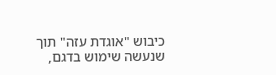כיבוש "אוגדת עזה" תוך שנעשה שימוש בדגם,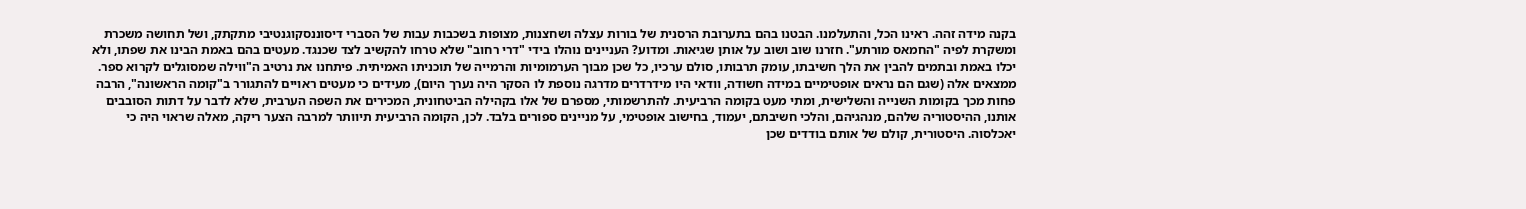בקנה מידה זהה. ראינו הכל, והתעלמנו. הבטנו בהם בתערובת הרסנית של בורות עצלה ושחצנות, מצופות בשכבות עבות של הסברי דיסוננסקוגנטיבי מתקתק, ושל תחושה משכרת ומשקרת לפיה "החמאס מורתע". חזרנו שוב ושוב על אותן שגיאות. ומדוע? העניינים נוהלו בידי "דרי רחוב" שלא טרחו להקשיב לצד שכנגד. מעטים בהם באמת הבינו את שפתו, ולא יכלו באמת ובתמים להבין את הלך חשיבתו, עומק תרבותו, סולם ערכיו, כל שכן מבוך הערמומיות והרמייה של תוכניתו האמיתית. פיתחנו את נרטיב ה"ווילה שמסוגלים לקרוא ספר. ממצאים אלה (שגם הם נראים אופטימיים במידה חשודה, וודאי היו מידרדרים מדרגה נוספת לו הסקר היה נערך היום), מעידים כי מעטים ראויים להתגורר ב"קומה הראשונה", הרבה פחות מכך בקומות השנייה והשלישית, ומתי מעט בקומה הרביעית. להתרשמותי, מספרם של אלו בקהילה הביטחונית, המכירים את השפה הערבית, שלא לדבר על דתות הסובבים אותנו, ההיסטוריה שלהם, מנהגיהם, והלכי חשיבתם, יעמוד, בחישוב אופטימי, על מניינים ספורים בלבד. לכן, הקומה הרביעית תיוותר למרבה הצער ריקה, מאלה שראוי היה כי יאכלסוה. היסטורית, קולם של אותם בודדים שכן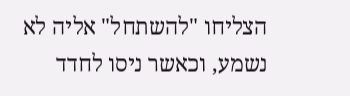הצליחו "להשתחל" אליה לא נשמע, וכאשר ניסו לחדד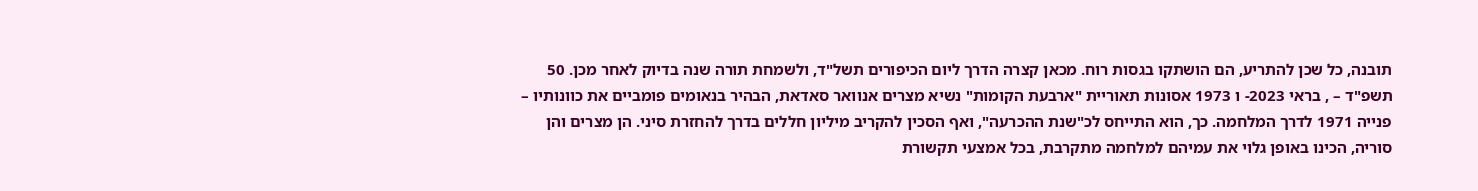תובנה, כל שכן להתריע, הם הושתקו בגסות רוח. מכאן קצרה הדרך ליום הכיפורים תשל"ד, ולשמחת תורה שנה בדיוק לאחר מכן. 50 תשפ"ד – , בראי 2023- ו 1973 אסונות תאוריית "ארבעת הקומות" נשיא מצרים אנוואר סאדאת, הבהיר בנאומים פומביים את כוונותיו – פנייה 1971 לדרך המלחמה. כך, הוא התייחס לכ"שנת ההכרעה", ואף הסכין להקריב מיליון חללים בדרך להחזרת סיני. הן מצרים והן סוריה, הכינו באופן גלוי את עמיהם למלחמה מתקרבת, בכל אמצעי תקשורת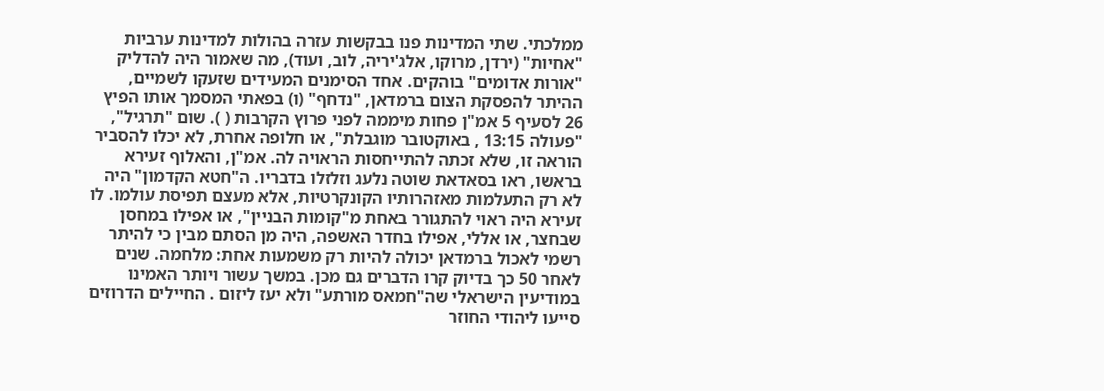ממלכתי. שתי המדינות פנו בבקשות עזרה בהולות למדינות ערביות "אחיות" (ירדן, מרוקו, אלג'יריה, לוב, ועוד), מה שאמור היה להדליק "אורות אדומים" בוהקים. אחד הסימנים המעידים שזעקו לשמיים, ההיתר להפסקת הצום ברמדאן, "נדחף" (ו) בפאתי המסמך אותו הפיץ 26 לסעיף 5 אמ"ן פחות מיממה לפני פרוץ הקרבות ( ). שום "תרגיל", "פעולה 13:15 , באוקטובר מוגבלת", או חלופה אחרת, לא יכלו להסביר הוראה זו, שלא זכתה להתייחסות הראויה לה. אמ"ן, והאלוף זעירא בראשו, ראו בסאדאת שוטה נלעג וזלזלו בדבריו. ה"חטא הקדמון" היה לא רק התעלמות מאזהרותיו הקונקרטיות, אלא מעצם תפיסת עולמו. לו זעירא היה ראוי להתגורר באחת מ"קומות הבניין", או אפילו במחסן שבחצר, או אללי, אפילו בחדר האשפה, היה מן הסתם מבין כי להיתר רשמי לאכול ברמדאן יכולה להיות רק משמעות אחת: מלחמה. שנים לאחר 50 כך בדיוק קרו הדברים גם מכן. במשך עשור ויותר האמינו במודיעין הישראלי שה"חמאס מורתע" ולא יעז ליזום . החיילים הדרוזים סייעו ליהודי החוזר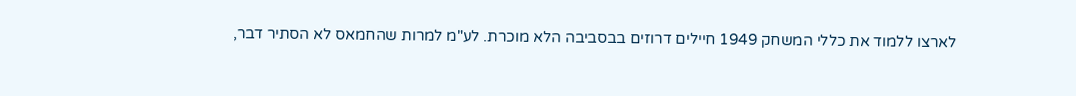לארצו ללמוד את כללי המשחק 1949 חיילים דרוזים בבסביבה הלא מוכרת. לע"מ למרות שהחמאס לא הסתיר דבר,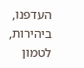העדפנו, ביהירות, לטמון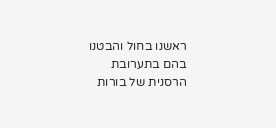ראשנו בחול והבטנו בהם בתערובת הרסנית של בורות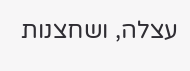עצלה, ושחצנות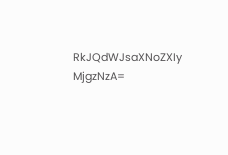RkJQdWJsaXNoZXIy MjgzNzA=